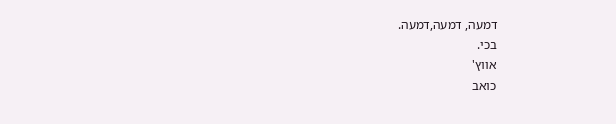דמעה, דמעה,דמעה.
בכי.
אווץ'
כואב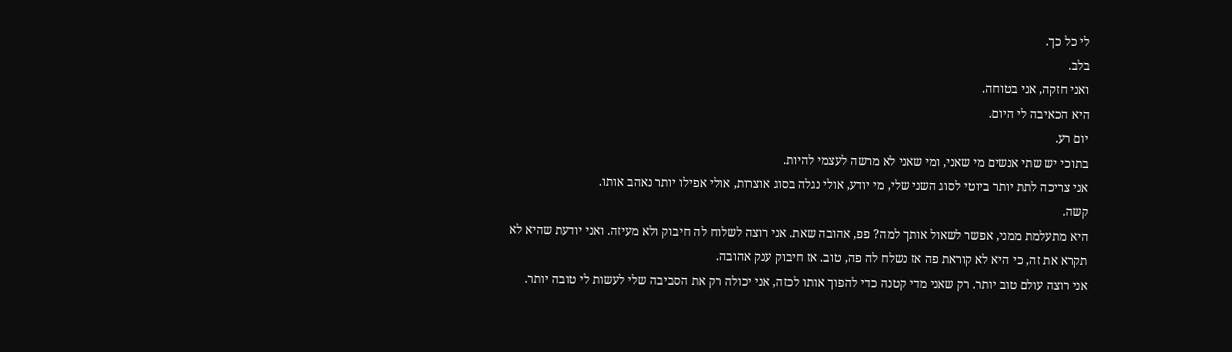לי כל כך.
בלב.
ואני חזקה, אני בטוחה.
היא הכאיבה לי היום.
יום רע.
בתוכי יש שתי אנשים מי שאני, ומי שאני לא מרשה לעצמי להיות.
אני צריכה לתת יותר ביוטי לסוג השני שלי, מי יודע, אולי נגלה בסוג אוצרות, אולי אפילו יותר נאהב אותו.
קשה.
היא מתעלמת ממני, אפשר לשאול אותך למה? פפ, אהובה שאת. אני רוצה לשלוח לה חיבוק ולא מעיזה. ואני יודעת שהיא לא תקרא את זה, כי היא לא קוראת פה אז נשלח לה פה, טוב. אז חיבוק ענק אהובה.
אני רוצה עולם טוב יותר. רק שאני מדי קטנה כדי להפוך אותו לכזה, אני יכולה רק את הסביבה שלי לעשות לי טובה יותר.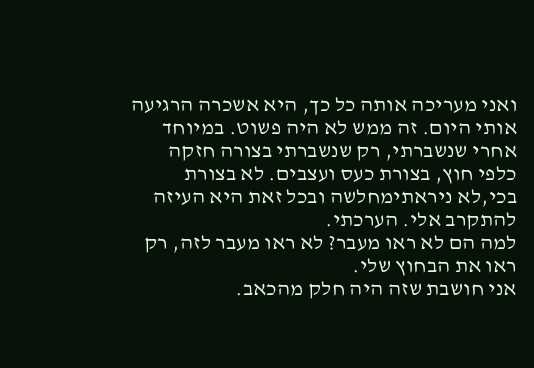ואני מעריכה אותה כל כך, היא אשכרה הרגיעה אותי היום. זה ממש לא היה פשוט. במיוחד אחרי שנשברתי, רק שנשברתי בצורה חזקה כלפי חוץ, בצורת כעס ועצבים. לא בצורת בכי,לא ניראתימחלשה ובכל זאת היא העיזה להתקרב אלי. הערכתי.
למה הם לא ראו מעבר? לא ראו מעבר לזה, רק ראו את הבחוץ שלי.
אני חושבת שזה היה חלק מהכאב.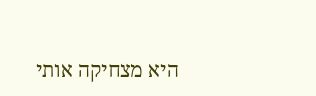היא מצחיקה אותי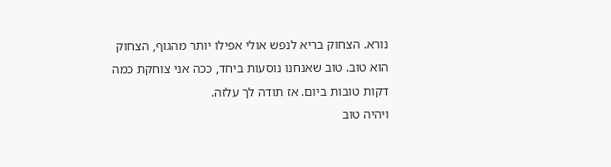נורא. הצחוק בריא לנפש אולי אפילו יותר מהגוף, הצחוק הוא טוב. טוב שאנחנו נוסעות ביחד, ככה אני צוחקת כמה דקות טובות ביום. אז תודה לך עלזה.
ויהיה טוב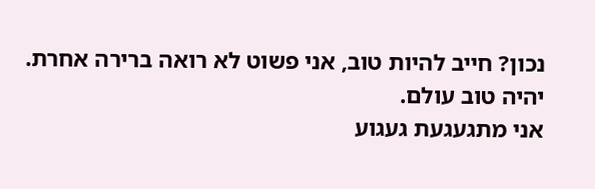נכון? חייב להיות טוב, אני פשוט לא רואה ברירה אחרת.
יהיה טוב עולם.
אני מתגעגעת געגוע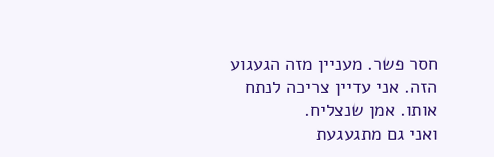חסר פשר. מעניין מזה הגעגוע הזה. אני עדיין צריכה לנתח אותו. אמן שנצליח.
ואני גם מתגעגעת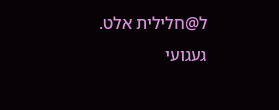ל@חלילית אלט. געגועי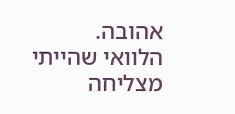אהובה.
הלוואי שהייתי מצליחה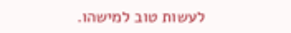לעשות טוב למישהו.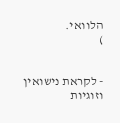הלוואי.
)


- לקראת נישואין וזוגיות